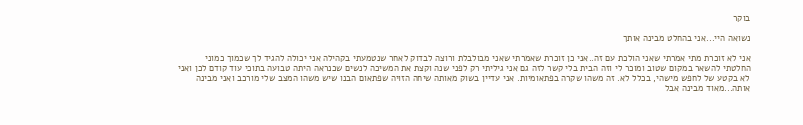בוקר

נשואה היי...אני בהחלט מבינה אותך

אני לא זוכרת מתי אמרתי שאני הולכת עם זה..אני כן זוכרת שאמרתי שאני מבולבלת ורוצה לבדוק לאחר שנטמעתי בקהילה אני יכולה להגיד לך שכמוך כמוני החלטתי להשאר במקום שטוב ומוכר לי וזה הבית בלי קשר לזה גם אני גיליתי רק לפני שנה וקצת את המשיכה לנשים שכנראה היתה טבועה בתוכי עוד קודם לכן ואני לא בקטע של לחפש מישהי, בכלל לא. זה משהו שקרה בפתאומיות. אני עדיין בשוק מאותה שיחה הזויה שפתאום הבנו שיש משהו המצב שלי מורכב ואני מבינה אותה...מאוד מבינה אבל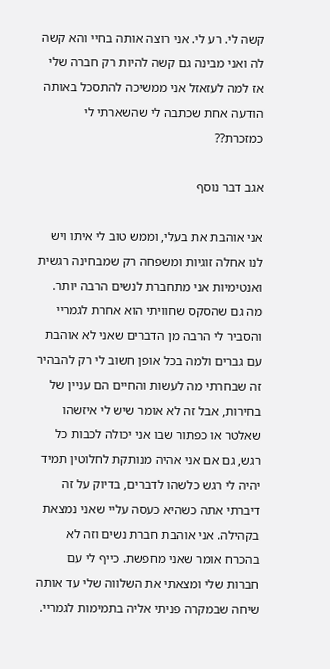קשה לי. רע לי. אני רוצה אותה בחיי והא קשה לה ואני מבינה גם קשה להיות רק חברה שלי אז למה לעזאזל אני ממשיכה להתסכל באותה הודעה אחת שכתבה לי שהשארתי לי כמזכרת??

אגב דבר נוסף

אני אוהבת את בעלי, וממש טוב לי איתו ויש לנו אחלה זוגיות ומשפחה רק שמבחינה רגשית ואנטימיות אני מתחברת לנשים הרבה יותר. מה גם שהסקס שחוויתי הוא אחרת לגמריי והסביר לי הרבה מן הדברים שאני לא אוהבת עם גברים ולמה בכל אופן חשוב לי רק להבהיר זה שבחרתי מה לעשות והחיים הם עניין של בחירות, אבל זה לא אומר שיש לי איזשהו שאלטר או כפתור שבו אני יכולה לכבות כל רגש, גם אם אני אהיה מנותקת לחלוטין תמיד יהיה לי רגש כלשהו לדברים, בדיוק על זה דיברתי אתה כשהיא כעסה עליי שאני נמצאת בקהילה. אני אוהבת חברת נשים וזה לא בהכרח אומר שאני מחפשת. כייף לי עם חברות שלי ומצאתי את השלווה שלי עד אותה שיחה שבמקרה פניתי אליה בתמימות לגמריי.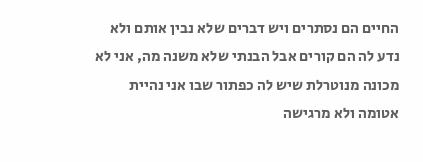החיים הם נסתרים ויש דברים שלא נבין אותם ולא נדע לה הם קורים אבל הבנתי שלא משנה מה, אני לא מכונה מנוטרלת שיש לה כפתור שבו אני נהיית אטומה ולא מרגישה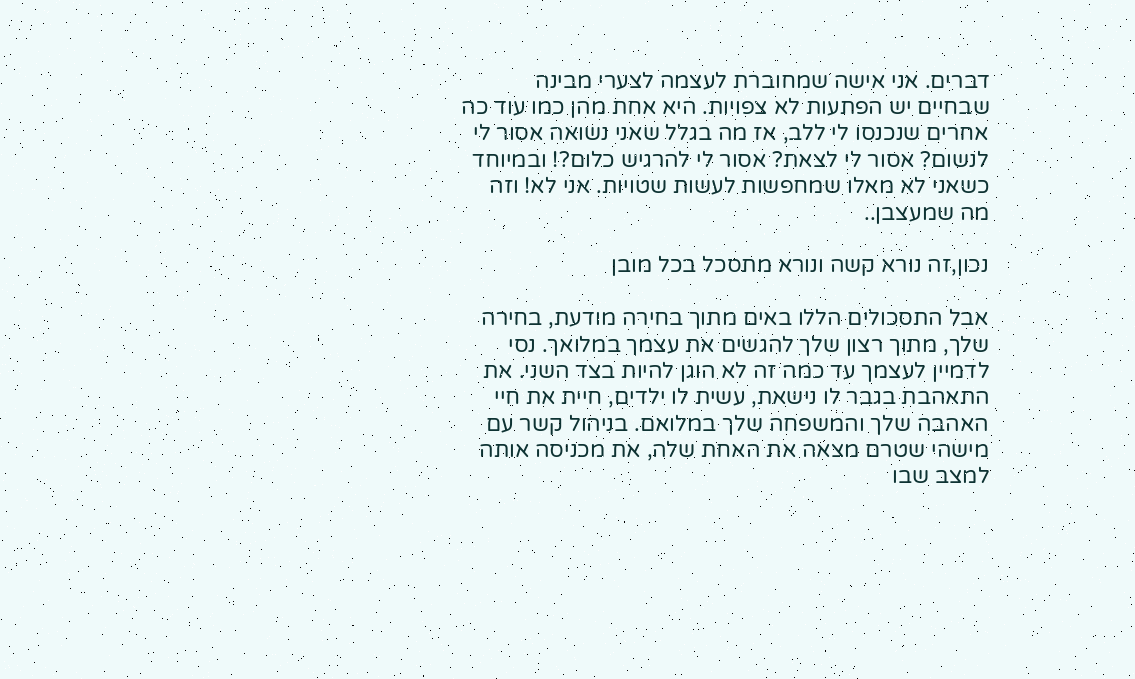דברים. אני אישה שמחוברת לעצמה לצערי מבינה שבחיים יש הפתעות לא צפויות. היא אחת מהן כמו עוד כה אחרים שנכנסו לי ללב, אז מה בגלל שאני נשואה אסור לי לנשום? אסור לי לצאת? אסור לי להרגיש כלום?! ובמיוחד כשאני לא מאלו שמחפשות לעשות שטויות. אני לא! וזה מה שמעצבן..

נכון,זה נורא קשה ונורא מתסכל בכל מובן

אבל התסכולים הללו באים מתוך בחירה מודעת, בחירה שלך, מתוך רצון שלך להגשים את עצמך במלואך. נסי לדמיין לעצמך עד כמה זה לא הוגן להיות בצד השני. את התאהבת בגבר לו נישאת, עשית לו ילדים, חיית את חיי האהבה שלך והמשפחה שלך במלואם. בניהול קשר עם מישהי שטרם מצאה את האחת שלה, את מכניסה אותה למצב שבו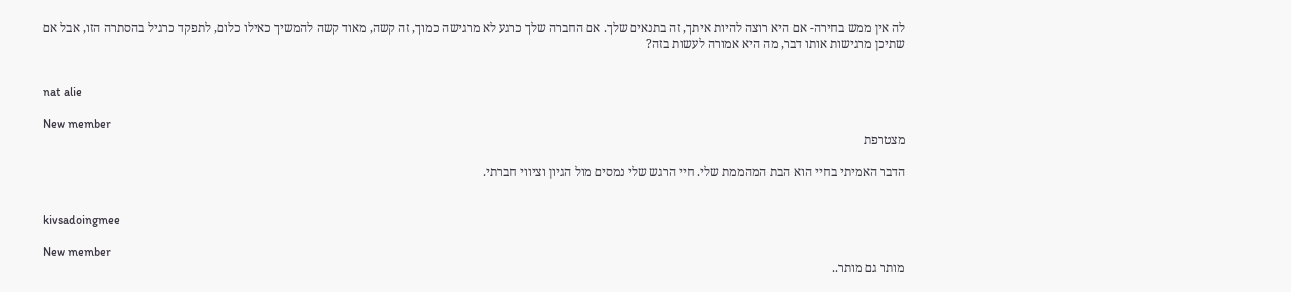לה אין ממש בחירה- אם היא רוצה להיות איתך, זה בתנאים שלך. אם החברה שלך כרגע לא מרגישה כמוך, זה קשה, מאוד קשה להמשיך כאילו כלום, לתפקד כרגיל בהסתרה הזו, אבל אם שתיכן מרגישות אותו דבר, מה היא אמורה לעשות בזה?


nat alie

New member
מצטרפת

הדבר האמיתי בחיי הוא הבת המהממת שלי. חיי הרגש שלי נמסים מול הגיון וציווי חברתי.


kivsadoingmee

New member
מותר גם מותר..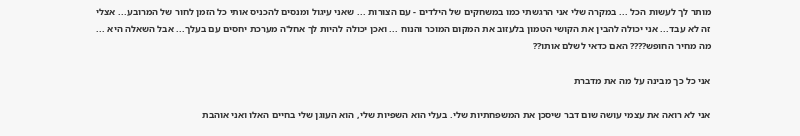מותר לך לעשות הכל ... במקרה שלי אני הרגשתי כמו במשחקים של הילדים - עם הצורות ... שאני עיגול ומנסים להכניס אותי כל הזמן לחור של המרובע... אצלי זה לא עבד... אני יכולה להבין את הקושי הטמון בלעזוב את המקום המוכר והנוח ... ואכן יכולה להיות לך אחל'ה מערכת יחסים עם בעלך... אבל השאלה היא ... מה מחיר החופש???? האם כדאי לשלם אותו??

אני כל כך מבינה על מה את מדברת

אני לא רואה את עצמי עושה שום דבר שיסכן את המשפחתיות שלי. בעלי הוא השפיות שלי, הוא העוגן שלי בחיים האלו ואני אוהבת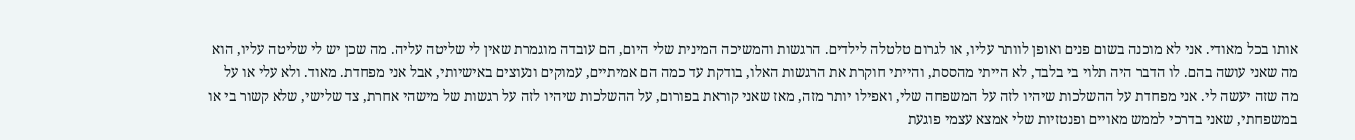אותו בכל מאודי. אני לא מוכנה בשום פנים ואופן לוותר עליו, או לגרום טלטלה לילדים. הרגשות והמשיכה המינית שלי היום, הם עובדה מוגמרת שאין לי שליטה עליה. מה שכן יש לי שליטה עליו, הוא מה שאני עושה בהם. לו הדבר היה תלוי בי בלבד, לא הייתי מהססת, והייתי חוקרת את הרגשות האלו, בודקת עד כמה הם אמיתיים, עמוקים ונעוצים באישיותי, אבל אני מפחדת. מאוד. ולא עלי או על מה שזה יעשה לי. אני מפחדת על ההשלכות שיהיו לזה על המשפחה שלי, ואפילו יותר מזה, מאז שאני קוראת בפורום, על ההשלכות שיהיו לזה על רגשות של מישהי אחרת, צד שלישי, שלא קשור בי או במשפחתי, שאני בדרכי לממש מאויים ופנטזיות שלי אמצא עצמי פוגעת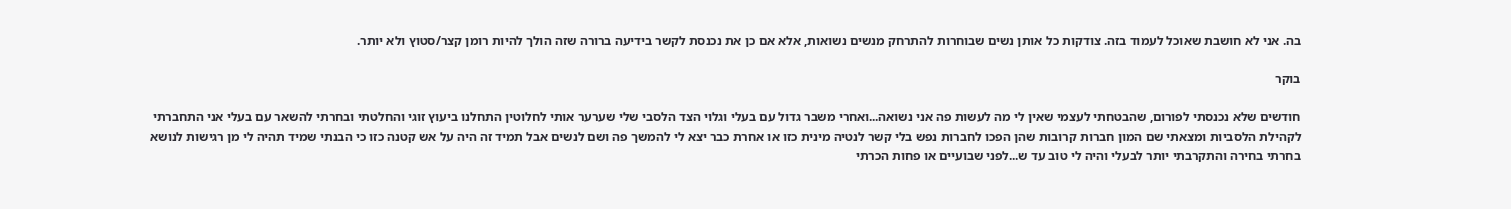בה. אני לא חושבת שאוכל לעמוד בזה. צודקות כל אותן נשים שבוחרות להתרחק מנשים נשואות, אלא אם כן את נכנסת לקשר בידיעה ברורה שזה הולך להיות רומן קצר/סטוץ ולא יותר.

בוקר

חודשים שלא נכנסתי לפורום, שהבטחתי לעצמי שאין לי מה לעשות פה אני נשואה...ואחרי משבר גדול עם בעלי וגלוי הצד הלסבי שלי שערער אותי לחלוטין התחלנו ביעוץ זוגי והחלטתי ובחרתי להשאר עם בעלי אני התחברתי לקהילת הלסביות ומצאתי שם המון חברות קרובות שהן הפכו לחברות נפש בלי קשר לנטיה מינית כזו או אחרת כבר יצא לי להמשך פה ושם לנשים אבל תמיד זה היה על אש קטנה כזו כי הבנתי שמיד תהיה לי מן רגישות לנושא בחרתי בחירה והתקרבתי יותר לבעלי והיה לי טוב עד ש...לפני שבועיים או פחות הכרתי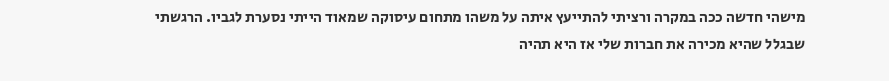מישהי חדשה ככה במקרה ורציתי להתייעץ איתה על משהו מתחום עיסוקה שמאוד הייתי נסערת לגביו. הרגשתי שבגלל שהיא מכירה את חברות שלי אז היא תהיה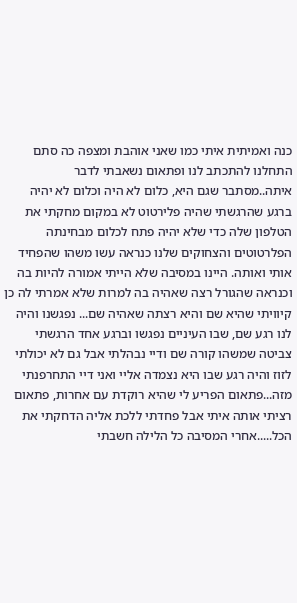כנה ואמיתית איתי כמו שאני אוהבת ומצפה כה סתם התחלנו להתכתב לנו ופתאום נשאבתי לדבר איתה..מסתבר שגם היא, כלום לא היה וכלום לא יהיה ברגע שהרגשתי שהיה פלירטוט לא במקום מחקתי את הטלפון שלה כדי שלא יהיה פתח לכלום מבחינתה הפלרטוטים והצחוקים שלנו כנראה עשו משהו שהפחיד אותי ואותה. היינו במסיבה שלא הייתי אמורה להיות בה וכנראה שהגורל רצה שאהיה בה למרות שלא אמרתי לה כן קיוויתי שהיא שם והיא רצתה שאהיה שם... נפגשנו והיה לנו רגע שם, שבו העיניים נפגשו וברגע אחד הרגשתי צביטה שמשהו קורה שם ודיי נבהלתי אבל גם לא יכולתי לזוז והיה רגע שבו היא נצמדה אליי ואני דיי התחרפנתי מזה...פתאום הפריע לי שהיא רוקדת עם אחרות, פתאום רציתי אותה איתי אבל פחדתי ללכת אליה הדחקתי את הכל.....אחרי המסיבה כל הלילה חשבתי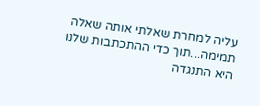עליה למחרת שאלתי אותה שאלה תמימה...תוך כדי ההתכתבות שלנו היא התנגדה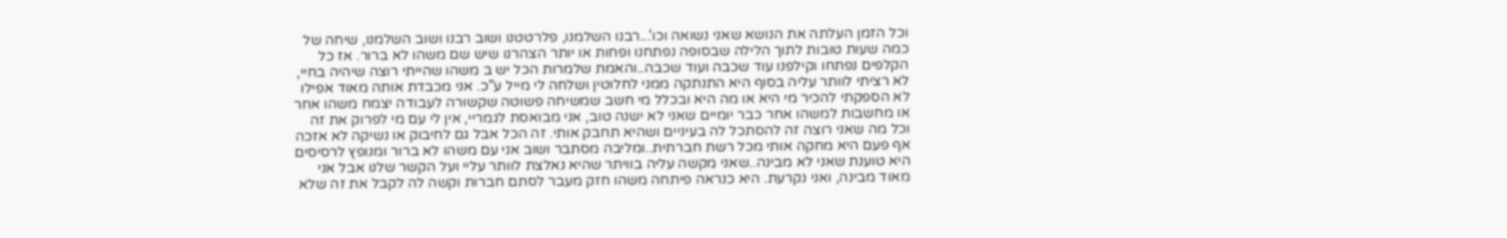וכל הזמן העלתה את הנושא שאני נשואה וכו'...רבנו השלמנו, פלרטטנו ושוב רבנו ושוב השלמנו, שיחה של כמה שעות טובות לתוך הלילה שבסופה נפתחנו ופחות או יותר הצהרנו שיש שם משהו לא ברור. אז כל הקלפים נפתחו וקילפנו עוד שכבה ועוד שכבה..והאמת שלמרות הכל יש ב משהו שהייתי רוצה שיהיה בחיי, לא רציתי לוותר עליה בסוף היא התנתקה ממני לחלוטין ושלחה לי מייל ע"כ. אני מכבדת אותה מאוד אפילו לא הספקתי להכיר מי היא או מה היא ובכלל מי חשב שמשיחה פשוטה שקשורה לעבודה יצמח משהו אחר או מחשבות למשהו אחר כבר יומיים שאני לא ישנה טוב, אני מבואסת לגמריי, אין לי עם מי לפרוק את זה וכל מה שאני רוצה זה להסתכל לה בעיניים ושהיא תחבק אותי. זה הכל אבל גם לחיבוק או נשיקה לא אזכה אף פעם היא מחקה אותי מכל רשת חברתית..ומליבה מסתבר ושוב אני עם משהו לא ברור ומנופץ לרסיסים היא טוענת שאני לא מבינה..שאני מקשה עליה בוויתר שהיא נאלצת לוותר עליי ועל הקשר שלנו אבל אני מאוד מבינה, ואני נקרעת. היא כנראה פיתחה משהו חזק מעבר לסתם חברות וקשה לה לקבל את זה שלא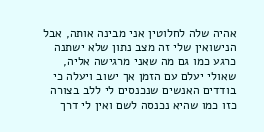אהיה שלה לחלוטין אני מבינה אותה, אבל הנישואין שלי זה מצב נתון שלא ישתנה כרגע כמו גם מה שאני מרגישה אליה, שאולי יעלם עם הזמן אך ישוב ויעלה כי בודדים האנשים שנכנסים לי ללב בצורה כזו כמו שהיא נכנסה לשם ואין לי דרך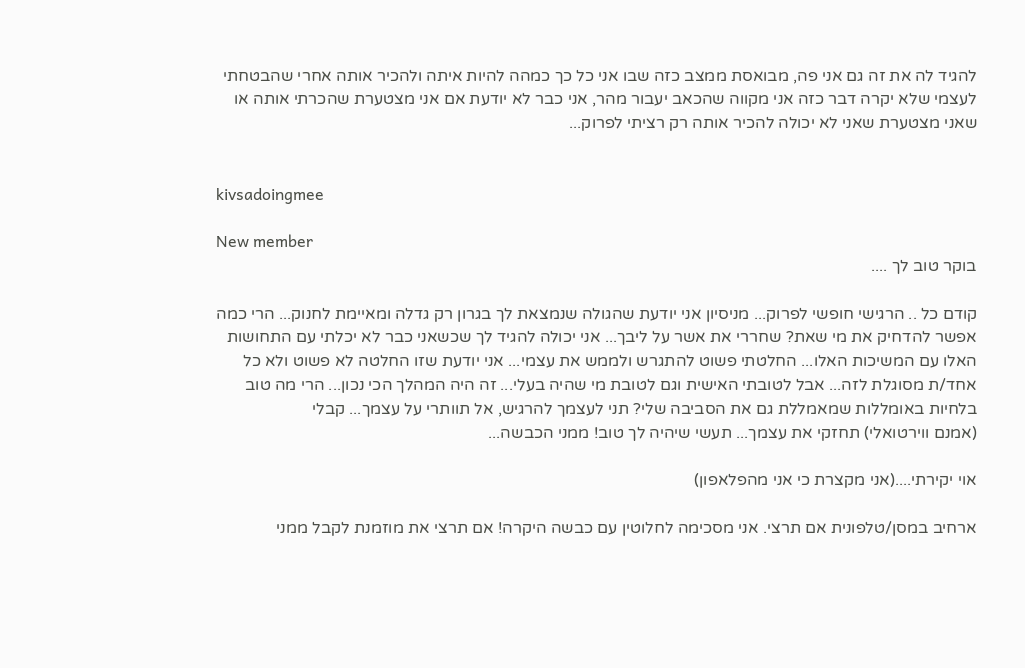להגיד לה את זה גם אני פה, מבואסת ממצב כזה שבו אני כל כך כמהה להיות איתה ולהכיר אותה אחרי שהבטחתי לעצמי שלא יקרה דבר כזה אני מקווה שהכאב יעבור מהר, אני כבר לא יודעת אם אני מצטערת שהכרתי אותה או שאני מצטערת שאני לא יכולה להכיר אותה רק רציתי לפרוק...


kivsadoingmee

New member
בוקר טוב לך ....

קודם כל .. הרגישי חופשי לפרוק... מניסיון אני יודעת שהגולה שנמצאת לך בגרון רק גדלה ומאיימת לחנוק... הרי כמה אפשר להדחיק את מי שאת? שחררי את אשר על ליבך... אני יכולה להגיד לך שכשאני כבר לא יכלתי עם התחושות האלו עם המשיכות האלו... החלטתי פשוט להתגרש ולממש את עצמי... אני יודעת שזו החלטה לא פשוט ולא כל אחד/ת מסוגלת לזה... אבל לטובתי האישית וגם לטובת מי שהיה בעלי... זה היה המהלך הכי נכון... הרי מה טוב בלחיות באומללות שמאמללת גם את הסביבה שלי? תני לעצמך להרגיש, אל תוותרי על עצמך... קבלי
(אמנם ווירטואלי) תחזקי את עצמך... תעשי שיהיה לך טוב! ממני הכבשה...

אוי יקירתי....(אני מקצרת כי אני מהפלאפון)

ארחיב במסן/טלפונית אם תרצי. אני מסכימה לחלוטין עם כבשה היקרה! אם תרצי את מוזמנת לקבל ממני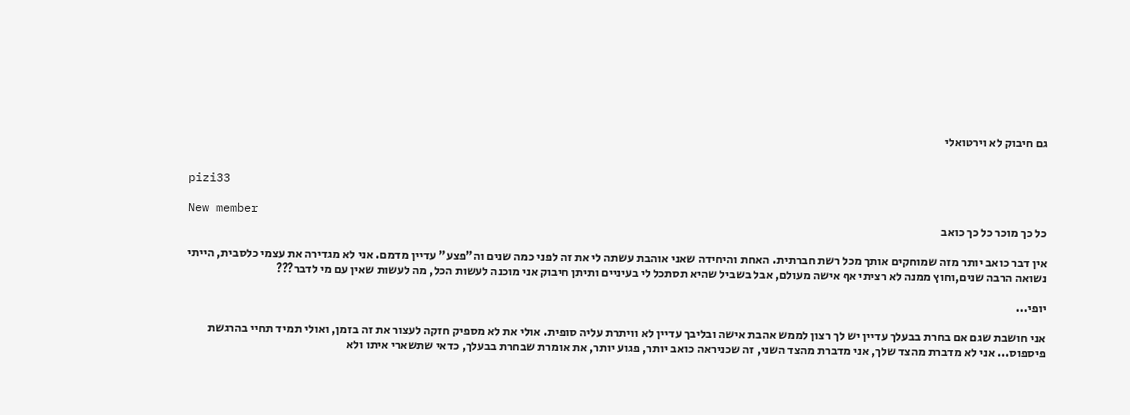גם חיבוק לא וירטואלי


pizi33

New member
כל כך מוכר כל כך כואב

אין דבר כואב יותר מזה שמוחקים אותך מכל רשת חברתית. האחת והיחידה שאני אוהבת עשתה לי את זה לפני כמה שנים וה"פצע" עדיין מדמם. אני לא מגדירה את עצמי כלסבית, הייתי נשואה הרבה שנים,וחוץ ממנה לא רציתי אף אישה מעולם, אבל בשביל שהיא תסתכל לי בעיניים ותיתן חיבוק אני מוכנה לעשות הכל, מה לעשות שאין עם מי לדבר???

יופי...

אני חושבת שגם אם בחרת בבעלך עדיין יש לך רצון לממש אהבת אישה ובליבך עדיין לא וויתרת עליה סופית. אולי את לא מספיק חזקה לעצור את זה בזמן, ואולי תמיד תחיי בהרגשת פיספוס... אני לא מדברת מהצד שלך, אני מדברת מהצד השני, זה שכניראה כואב יותר, פגוע יותר, את אומרת שבחרת בבעלך, כדאי שתשארי איתו ולא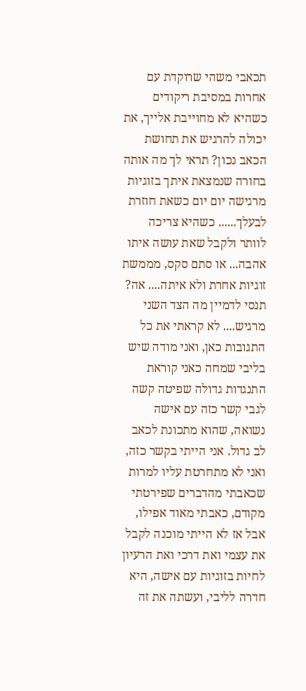תכאבי משהי שרוקדת עם אחרות במסיבת ריקודים כשהיא לא מחוייבת אלייך, את יכולה להרגיש את תחושת הכאב נכון? תראי לך מה אותה בחורה שנמצאת איתך בזוגיות מרגישה יום יום כשאת חוזרת לבעלך...... כשהיא צריכה לוותר ולקבל שאת עושה איתו אהבה... או סתם סקס, מממשת זוגיות אחרת ולא איתה.... אה? תנסי לדמיין מה הצד השני מרגיש.... לא קראתי את כל התגובות כאן, ואני מודה שיש בליבי שמחה כאני קוראת התנגדות גדולה שפיטה קשה לגבי קשר כזה עם אישה נשואה, שהוא מתכונת לכאב לב גדול. אני הייתי בקשר כזה, ואני לא מתחרטת עליו למרות שכאבתי מהדברים שפירטתי מקודם, כאבתי מאוד אפילו, אבל אז לא הייתי מוכנה לקבל את עצמי ואת דרכי ואת הרעיון לחיות בזוגיות עם אישה, היא חדרה לליבי, ועשתה את זה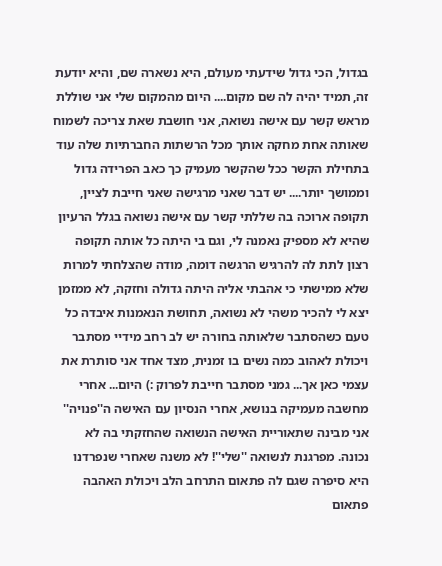בגדול, הכי גדול שידעתי מעולם, היא נשארה שם, והיא יודעת זה, תמיד יהיה לה שם מקום.... היום מהמקום שלי אני שוללת מראש קשר עם אישה נשואה, אני חושבת שאת צריכה לשמוח שאותה אחת מחקה אותך מכל הרשתות החברתיות שלה עוד בתחילת הקשר ככל שהקשר מעמיק כך כאב הפרידה גדול וממושך יותר.... יש דבר שאני מרגישה שאני חייבת לציין, תקופה ארוכה בה שללתי קשר עם אישה נשואה בגלל הרעיון שהיא לא מספיק נאמנה לי, וגם בי היתה כל אותה תקופה רצון לתת לה להרגיש הרגשה דומה, מודה שהצלחתי למרות שלא ממישתי כי אהבתי אליה היתה גדולה וחזקה, לא ממזמן יצא לי להכיר משהי לא נשואה, תחושת הנאמנות איבדה כל טעם כשהסתבר שלאותה בחורה יש לב רחב מידיי מסתבר ויכולת לאהוב כמה נשים בו זמנית, מצד אחד אני סותרת את עצמי כאן אך... גמני מסתבר חייבת לפרוק :) היום... אחרי מחשבה מעמיקה בנושא, אחרי הנסיון עם האישה ה''פנויה'' אני מבינה שתאוריית האישה הנשואה שהחזקתי בה לא נכונה. מפרגנת לנשואה ''שלי''! לא משנה שאחרי שנפרדנו היא סיפרה שגם לה פתאום התרחב הלב ויכולת האהבה פתאום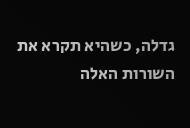גדלה, כשהיא תקרא את השורות האלה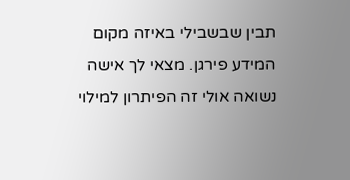תבין שבשבילי באיזה מקום המידע פירגן. מצאי לך אישה נשואה אולי זה הפיתרון למילוי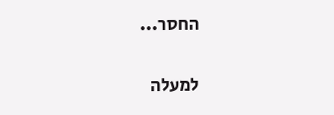החסר...

למעלה